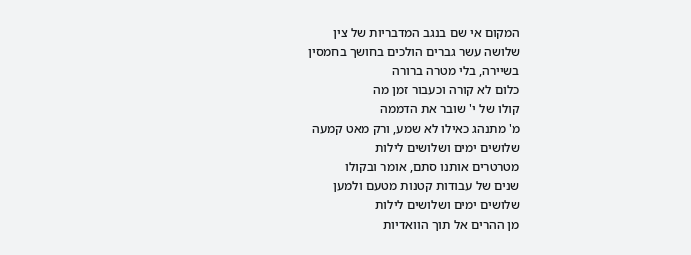המקום אי שם בנגב המדבריות של צין
שלושה עשר גברים הולכים בחושך בחמסין
בשיירה, בלי מטרה ברורה
כלום לא קורה וכעבור זמן מה
קולו של י' שובר את הדממה
מ' מתנהג כאילו לא שמע, ורק מאט קמעה
שלושים ימים ושלושים לילות
מטרטרים אותנו סתם, אומר ובקולו
שנים של עבודות קטנות מטעם ולמען
שלושים ימים ושלושים לילות
מן ההרים אל תוך הוואדיות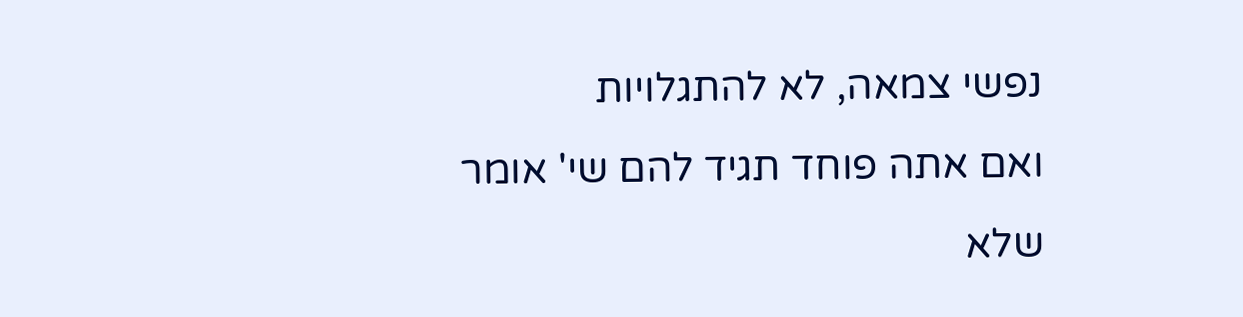נפשי צמאה, לא להתגלויות
ואם אתה פוחד תגיד להם שי' אומר
שלא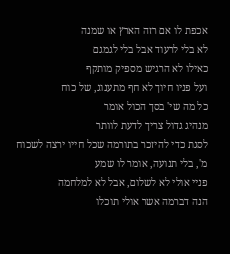אכפת לו אם רזה הארץ או שמנה
לא בלי לרעוד אבל בלי לגמגם
כאילו לא הרגיש מספיק מותקף
ועל פניו חיוך לא חף מתענוג, של כוח
כל מה שי' בסך הכול אומר
מנהיג גדול צריך לדעת לוותר
לסגת כדי להיזכר בתורמה שכל חייו ירצה לשכוח
מ', בלי תנועה, אומר לו שמע
פניי אולי לא לשלום, אבל לא למלחמה
הנה דברמה אשר אולי תוכלו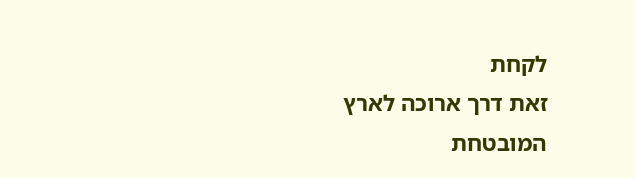לקחת
זאת דרך ארוכה לארץ המובטחת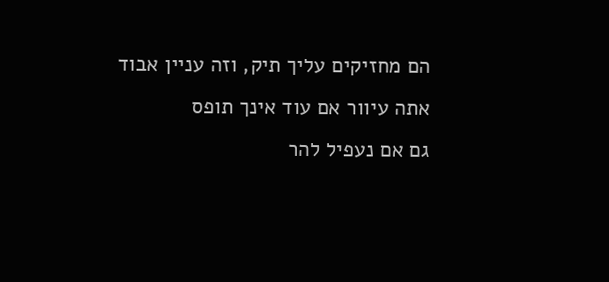הם מחזיקים עליך תיק, וזה עניין אבוד
אתה עיוור אם עוד אינך תופס
גם אם נעפיל להר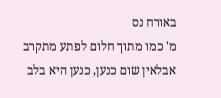באורח נס
מ' כמו מתוך חלום לפתע מתקרב
אבלאין שום כנען, כנען היא בלב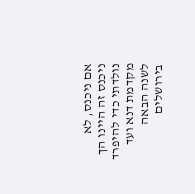אם ניכנס, לא ניכנס זה היינו הך
נולדתי כדי להיפרד
מקדמת דנא ועד לשנה הבאה בירושלים